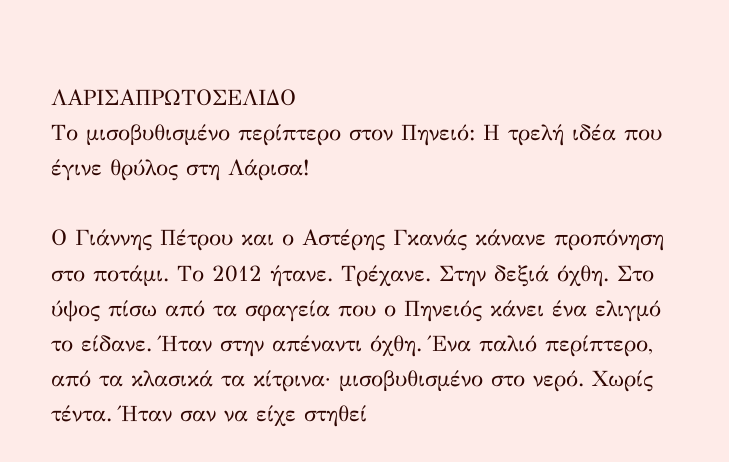ΛΑΡΙΣΑΠΡΩΤΟΣΕΛΙΔΟ
Το μισοβυθισμένο περίπτερο στον Πηνειό: Η τρελή ιδέα που έγινε θρύλος στη Λάρισα!

Ο Γιάννης Πέτρου και ο Αστέρης Γκανάς κάνανε προπόνηση στο ποτάμι. Το 2012 ήτανε. Τρέχανε. Στην δεξιά όχθη. Στο ύψος πίσω από τα σφαγεία που ο Πηνειός κάνει ένα ελιγμό το είδανε. Ήταν στην απέναντι όχθη. Ένα παλιό περίπτερο, από τα κλασικά τα κίτρινα· μισοβυθισμένο στο νερό. Χωρίς τέντα. Ήταν σαν να είχε στηθεί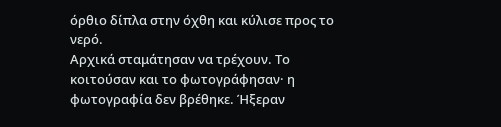όρθιο δίπλα στην όχθη και κύλισε προς το νερό.
Αρχικά σταμάτησαν να τρέχουν. Το κοιτούσαν και το φωτογράφησαν· η φωτογραφία δεν βρέθηκε. Ήξεραν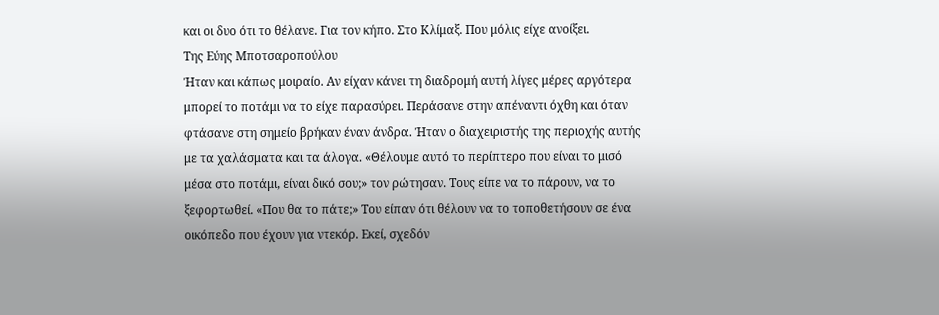και οι δυο ότι το θέλανε. Για τον κήπο. Στο Κλίμαξ. Που μόλις είχε ανοίξει.
Της Εύης Μποτσαροπούλου
Ήταν και κάπως μοιραίο. Αν είχαν κάνει τη διαδρομή αυτή λίγες μέρες αργότερα μπορεί το ποτάμι να το είχε παρασύρει. Περάσανε στην απέναντι όχθη και όταν φτάσανε στη σημείο βρήκαν έναν άνδρα. Ήταν ο διαχειριστής της περιοχής αυτής με τα χαλάσματα και τα άλογα. «Θέλουμε αυτό το περίπτερο που είναι το μισό μέσα στο ποτάμι, είναι δικό σου;» τον ρώτησαν. Τους είπε να το πάρουν, να το ξεφορτωθεί. «Που θα το πάτε;» Του είπαν ότι θέλουν να το τοποθετήσουν σε ένα οικόπεδο που έχουν για ντεκόρ. Εκεί, σχεδόν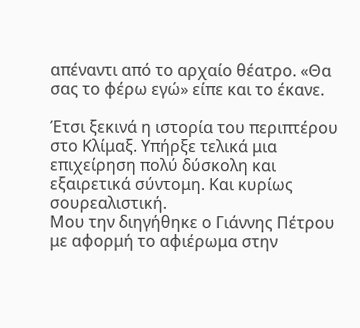απέναντι από το αρχαίο θέατρο. «Θα σας το φέρω εγώ» είπε και το έκανε.

Έτσι ξεκινά η ιστορία του περιπτέρου στο Κλίμαξ. Υπήρξε τελικά μια επιχείρηση πολύ δύσκολη και εξαιρετικά σύντομη. Και κυρίως σουρεαλιστική.
Μου την διηγήθηκε ο Γιάννης Πέτρου με αφορμή το αφιέρωμα στην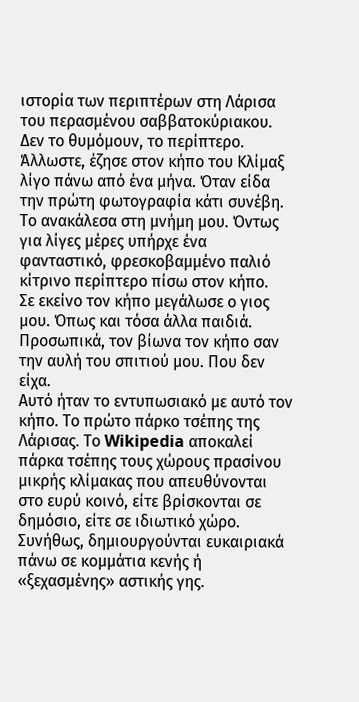ιστορία των περιπτέρων στη Λάρισα του περασμένου σαββατοκύριακου. Δεν το θυμόμουν, το περίπτερο. Άλλωστε, έζησε στον κήπο του Κλίμαξ λίγο πάνω από ένα μήνα. Όταν είδα την πρώτη φωτογραφία κάτι συνέβη. Το ανακάλεσα στη μνήμη μου. Όντως για λίγες μέρες υπήρχε ένα φανταστικό, φρεσκοβαμμένο παλιό κίτρινο περίπτερο πίσω στον κήπο.
Σε εκείνο τον κήπο μεγάλωσε ο γιος μου. Όπως και τόσα άλλα παιδιά. Προσωπικά, τον βίωνα τον κήπο σαν την αυλή του σπιτιού μου. Που δεν είχα.
Αυτό ήταν το εντυπωσιακό με αυτό τον κήπο. Το πρώτο πάρκο τσέπης της Λάρισας. Το Wikipedia αποκαλεί πάρκα τσέπης τους χώρους πρασίνου μικρής κλίμακας που απευθύνονται στο ευρύ κοινό, είτε βρίσκονται σε δημόσιο, είτε σε ιδιωτικό χώρο. Συνήθως, δημιουργούνται ευκαιριακά πάνω σε κομμάτια κενής ή «ξεχασμένης» αστικής γης.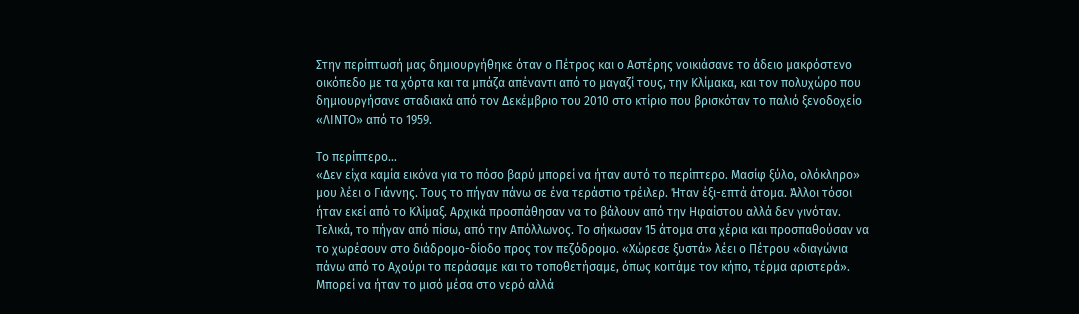Στην περίπτωσή μας δημιουργήθηκε όταν ο Πέτρος και ο Αστέρης νοικιάσανε το άδειο μακρόστενο οικόπεδο με τα χόρτα και τα μπάζα απέναντι από το μαγαζί τους, την Κλίμακα, και τον πολυχώρο που δημιουργήσανε σταδιακά από τον Δεκέμβριο του 2010 στο κτίριο που βρισκόταν το παλιό ξενοδοχείο «ΛΙΝΤΟ» από το 1959.

Το περίπτερο…
«Δεν είχα καμία εικόνα για το πόσο βαρύ μπορεί να ήταν αυτό το περίπτερο. Μασίφ ξύλο, ολόκληρο» μου λέει ο Γιάννης. Τους το πήγαν πάνω σε ένα τεράστιο τρέιλερ. Ήταν έξι-επτά άτομα. Άλλοι τόσοι ήταν εκεί από το Κλίμαξ. Αρχικά προσπάθησαν να το βάλουν από την Ηφαίστου αλλά δεν γινόταν. Τελικά, το πήγαν από πίσω, από την Απόλλωνος. Το σήκωσαν 15 άτομα στα χέρια και προσπαθούσαν να το χωρέσουν στο διάδρομο-δίοδο προς τον πεζόδρομο. «Χώρεσε ξυστά» λέει ο Πέτρου «διαγώνια πάνω από το Αχούρι το περάσαμε και το τοποθετήσαμε, όπως κοιτάμε τον κήπο, τέρμα αριστερά».
Μπορεί να ήταν το μισό μέσα στο νερό αλλά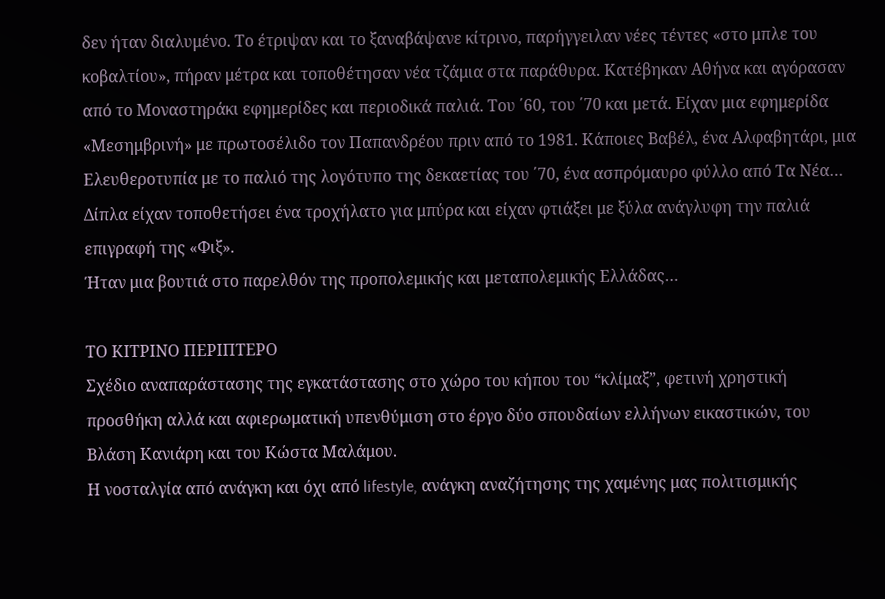δεν ήταν διαλυμένο. Το έτριψαν και το ξαναβάψανε κίτρινο, παρήγγειλαν νέες τέντες «στο μπλε του κοβαλτίου», πήραν μέτρα και τοποθέτησαν νέα τζάμια στα παράθυρα. Κατέβηκαν Αθήνα και αγόρασαν από το Μοναστηράκι εφημερίδες και περιοδικά παλιά. Του ΄60, του ΄70 και μετά. Είχαν μια εφημερίδα «Μεσημβρινή» με πρωτοσέλιδο τον Παπανδρέου πριν από το 1981. Κάποιες Βαβέλ, ένα Αλφαβητάρι, μια Ελευθεροτυπία με το παλιό της λογότυπο της δεκαετίας του ΄70, ένα ασπρόμαυρο φύλλο από Τα Νέα… Δίπλα είχαν τοποθετήσει ένα τροχήλατο για μπύρα και είχαν φτιάξει με ξύλα ανάγλυφη την παλιά επιγραφή της «Φιξ».
Ήταν μια βουτιά στο παρελθόν της προπολεμικής και μεταπολεμικής Ελλάδας…

ΤΟ ΚΙΤΡΙΝΟ ΠΕΡΙΠΤΕΡΟ
Σχέδιο αναπαράστασης της εγκατάστασης στο χώρο του κήπου του “κλίμαξ”, φετινή χρηστική προσθήκη αλλά και αφιερωματική υπενθύμιση στο έργο δύο σπουδαίων ελλήνων εικαστικών, του Βλάση Κανιάρη και του Κώστα Μαλάμου.
Η νοσταλγία από ανάγκη και όχι από lifestyle, ανάγκη αναζήτησης της χαμένης μας πολιτισμικής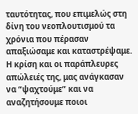ταυτότητας, που επιμελώς στη δίνη του νεοπλουτισμού τα χρόνια που πέρασαν απαξιώσαμε και καταστρέψαμε. Η κρίση και οι παράπλευρες απώλειές της, μας ανάγκασαν να “ψαχτούμε” και να αναζητήσουμε ποιοι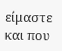είμαστε και που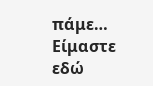πάμε…
Είμαστε εδώ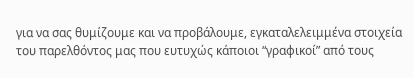για να σας θυμίζουμε και να προβάλουμε, εγκαταλελειμμένα στοιχεία του παρελθόντος μας που ευτυχώς κάποιοι “γραφικοί” από τους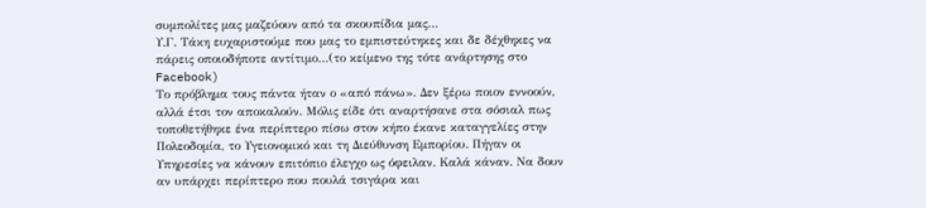συμπολίτες μας μαζεύουν από τα σκουπίδια μας…
Υ.Γ. Τάκη ευχαριστούμε που μας το εμπιστεύτηκες και δε δέχθηκες να πάρεις οποιοδήποτε αντίτιμο…(το κείμενο της τότε ανάρτησης στο Facebook)
Το πρόβλημα τους πάντα ήταν ο «από πάνω». Δεν ξέρω ποιον εννοούν, αλλά έτσι τον αποκαλούν. Μόλις είδε ότι αναρτήσανε στα σόσιαλ πως τοποθετήθηκε ένα περίπτερο πίσω στον κήπο έκανε καταγγελίες στην Πολεοδομία, το Υγειονομικό και τη Διεύθυνση Εμπορίου. Πήγαν οι Υπηρεσίες να κάνουν επιτόπιο έλεγχο ως όφειλαν. Καλά κάναν. Να δουν αν υπάρχει περίπτερο που πουλά τσιγάρα και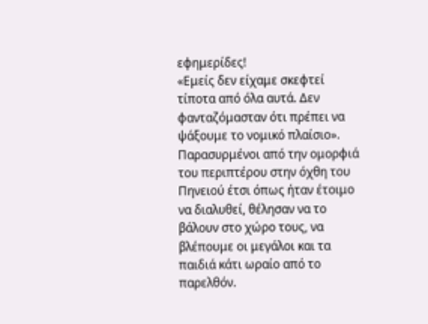εφημερίδες!
«Εμείς δεν είχαμε σκεφτεί τίποτα από όλα αυτά. Δεν φανταζόμασταν ότι πρέπει να ψάξουμε το νομικό πλαίσιο». Παρασυρμένοι από την ομορφιά του περιπτέρου στην όχθη του Πηνειού έτσι όπως ήταν έτοιμο να διαλυθεί, θέλησαν να το βάλουν στο χώρο τους, να βλέπουμε οι μεγάλοι και τα παιδιά κάτι ωραίο από το παρελθόν.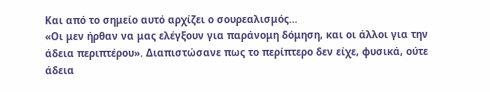Και από το σημείο αυτό αρχίζει ο σουρεαλισμός…
«Οι μεν ήρθαν να μας ελέγξουν για παράνομη δόμηση, και οι άλλοι για την άδεια περιπτέρου». Διαπιστώσανε πως το περίπτερο δεν είχε, φυσικά, ούτε άδεια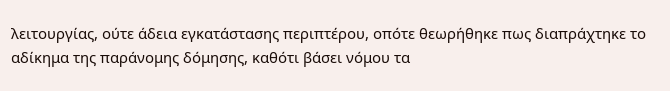λειτουργίας, ούτε άδεια εγκατάστασης περιπτέρου, οπότε θεωρήθηκε πως διαπράχτηκε το αδίκημα της παράνομης δόμησης, καθότι βάσει νόμου τα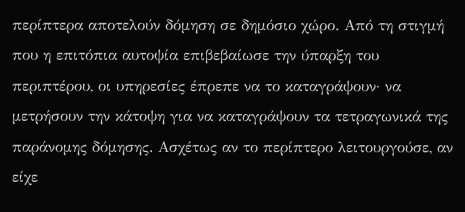περίπτερα αποτελούν δόμηση σε δημόσιο χώρο. Από τη στιγμή που η επιτόπια αυτοψία επιβεβαίωσε την ύπαρξη του περιπτέρου, οι υπηρεσίες έπρεπε να το καταγράψουν· να μετρήσουν την κάτοψη για να καταγράψουν τα τετραγωνικά της παράνομης δόμησης. Ασχέτως αν το περίπτερο λειτουργούσε, αν είχε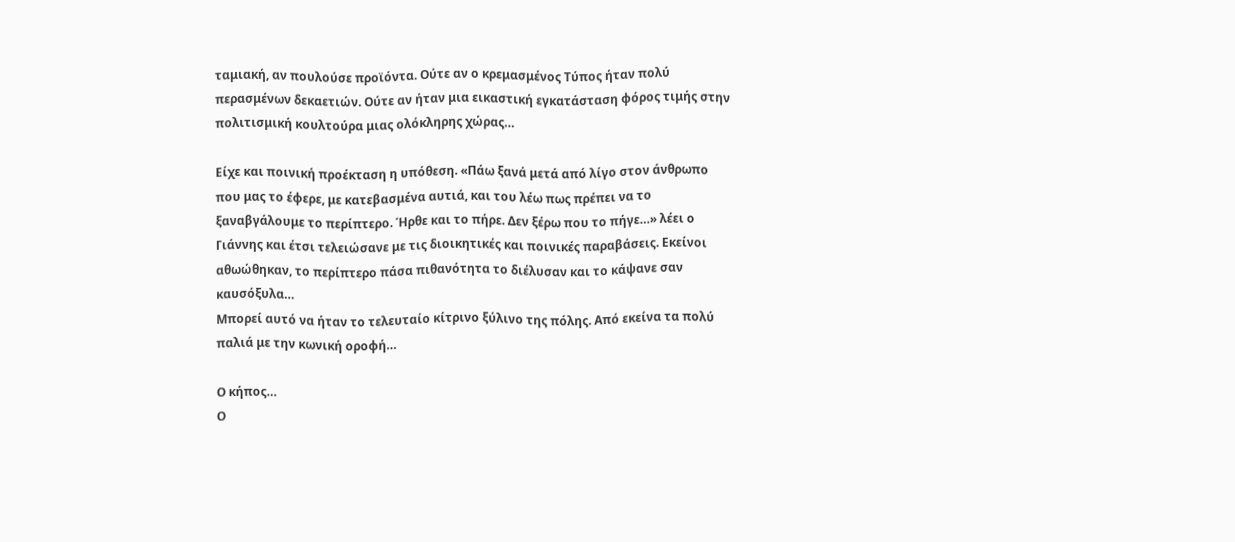ταμιακή, αν πουλούσε προϊόντα. Ούτε αν ο κρεμασμένος Τύπος ήταν πολύ περασμένων δεκαετιών. Ούτε αν ήταν μια εικαστική εγκατάσταση φόρος τιμής στην πολιτισμική κουλτούρα μιας ολόκληρης χώρας…

Είχε και ποινική προέκταση η υπόθεση. «Πάω ξανά μετά από λίγο στον άνθρωπο που μας το έφερε, με κατεβασμένα αυτιά, και του λέω πως πρέπει να το ξαναβγάλουμε το περίπτερο. Ήρθε και το πήρε. Δεν ξέρω που το πήγε…» λέει ο Γιάννης και έτσι τελειώσανε με τις διοικητικές και ποινικές παραβάσεις. Εκείνοι αθωώθηκαν, το περίπτερο πάσα πιθανότητα το διέλυσαν και το κάψανε σαν καυσόξυλα…
Μπορεί αυτό να ήταν το τελευταίο κίτρινο ξύλινο της πόλης. Από εκείνα τα πολύ παλιά με την κωνική οροφή…

Ο κήπος…
Ο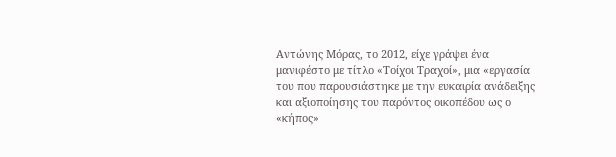Αντώνης Μόρας, το 2012, είχε γράψει ένα μανιφέστο με τίτλο «Τοίχοι Τραχοί», μια «εργασία του που παρουσιάστηκε με την ευκαιρία ανάδειξης και αξιοποίησης του παρόντος οικοπέδου ως ο «κήπος»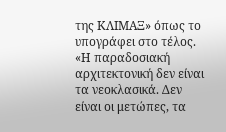της ΚΛΙΜΑΞ» όπως το υπογράφει στο τέλος.
«Η παραδοσιακή αρχιτεκτονική δεν είναι τα νεοκλασικά. Δεν είναι οι μετώπες, τα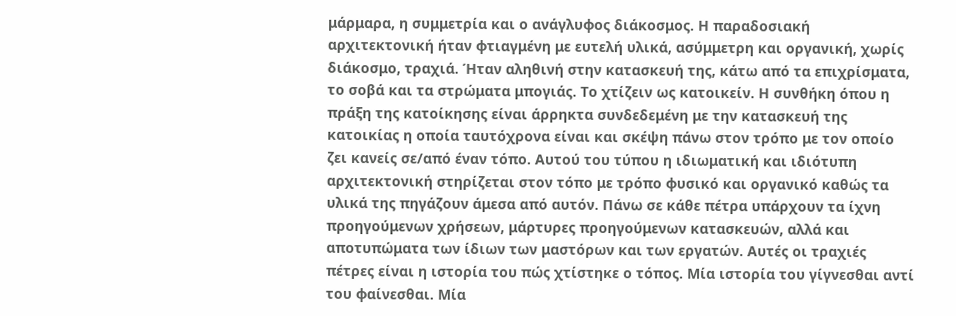μάρμαρα, η συμμετρία και ο ανάγλυφος διάκοσμος. Η παραδοσιακή αρχιτεκτονική ήταν φτιαγμένη με ευτελή υλικά, ασύμμετρη και οργανική, χωρίς διάκοσμο, τραχιά. Ήταν αληθινή στην κατασκευή της, κάτω από τα επιχρίσματα, το σοβά και τα στρώματα μπογιάς. Το χτίζειν ως κατοικείν. Η συνθήκη όπου η πράξη της κατοίκησης είναι άρρηκτα συνδεδεμένη με την κατασκευή της κατοικίας η οποία ταυτόχρονα είναι και σκέψη πάνω στον τρόπο με τον οποίο ζει κανείς σε/από έναν τόπο. Αυτού του τύπου η ιδιωματική και ιδιότυπη αρχιτεκτονική στηρίζεται στον τόπο με τρόπο φυσικό και οργανικό καθώς τα υλικά της πηγάζουν άμεσα από αυτόν. Πάνω σε κάθε πέτρα υπάρχουν τα ίχνη προηγούμενων χρήσεων, μάρτυρες προηγούμενων κατασκευών, αλλά και αποτυπώματα των ίδιων των μαστόρων και των εργατών. Αυτές οι τραχιές πέτρες είναι η ιστορία του πώς χτίστηκε ο τόπος. Μία ιστορία του γίγνεσθαι αντί του φαίνεσθαι. Μία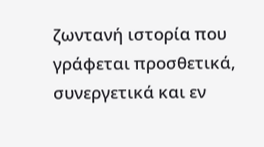ζωντανή ιστορία που γράφεται προσθετικά, συνεργετικά και εν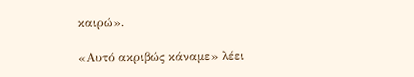καιρώ».

«Αυτό ακριβώς κάναμε» λέει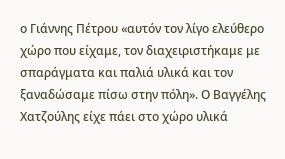ο Γιάννης Πέτρου «αυτόν τον λίγο ελεύθερο χώρο που είχαμε, τον διαχειριστήκαμε με σπαράγματα και παλιά υλικά και τον ξαναδώσαμε πίσω στην πόλη». Ο Βαγγέλης Χατζούλης είχε πάει στο χώρο υλικά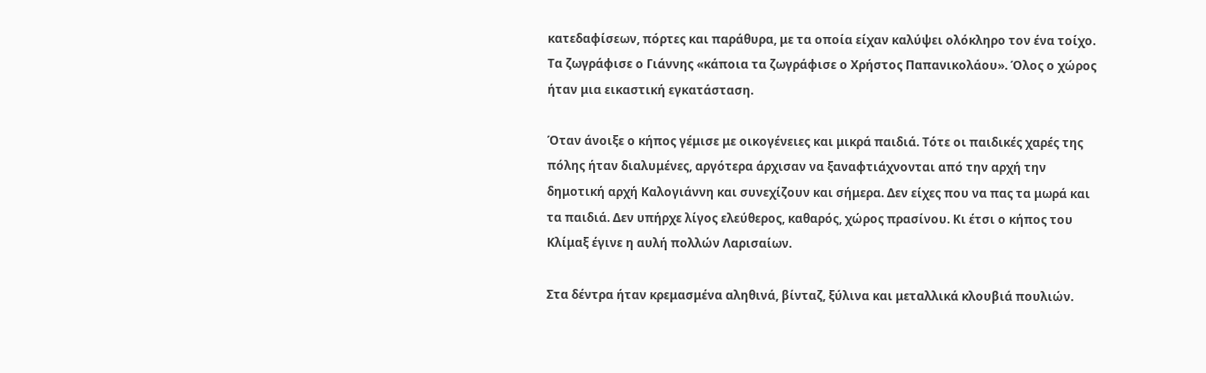κατεδαφίσεων, πόρτες και παράθυρα, με τα οποία είχαν καλύψει ολόκληρο τον ένα τοίχο. Τα ζωγράφισε ο Γιάννης «κάποια τα ζωγράφισε ο Χρήστος Παπανικολάου». Όλος ο χώρος ήταν μια εικαστική εγκατάσταση.

Όταν άνοιξε ο κήπος γέμισε με οικογένειες και μικρά παιδιά. Τότε οι παιδικές χαρές της πόλης ήταν διαλυμένες, αργότερα άρχισαν να ξαναφτιάχνονται από την αρχή την δημοτική αρχή Καλογιάννη και συνεχίζουν και σήμερα. Δεν είχες που να πας τα μωρά και τα παιδιά. Δεν υπήρχε λίγος ελεύθερος, καθαρός, χώρος πρασίνου. Κι έτσι ο κήπος του Κλίμαξ έγινε η αυλή πολλών Λαρισαίων.

Στα δέντρα ήταν κρεμασμένα αληθινά, βίνταζ, ξύλινα και μεταλλικά κλουβιά πουλιών.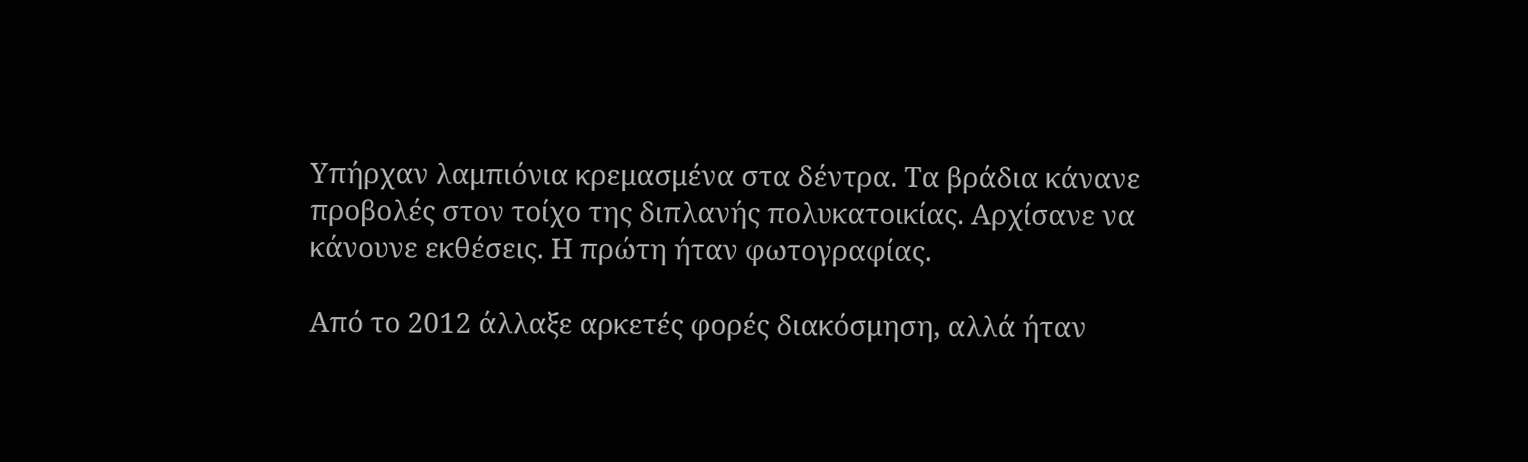Υπήρχαν λαμπιόνια κρεμασμένα στα δέντρα. Τα βράδια κάνανε προβολές στον τοίχο της διπλανής πολυκατοικίας. Αρχίσανε να κάνουνε εκθέσεις. Η πρώτη ήταν φωτογραφίας.

Από το 2012 άλλαξε αρκετές φορές διακόσμηση, αλλά ήταν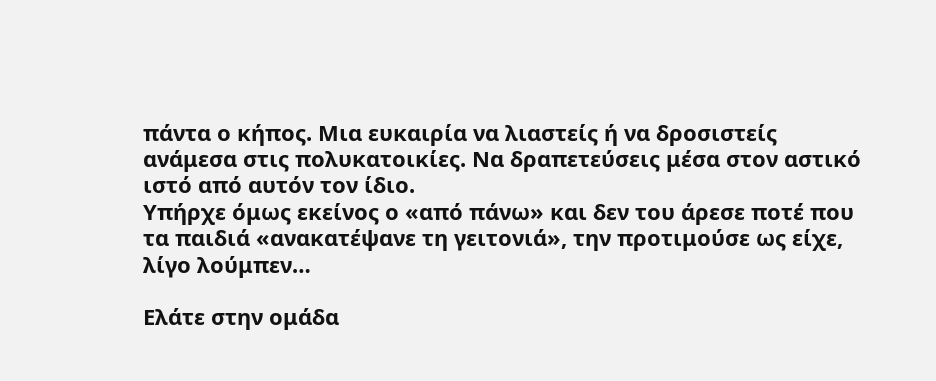πάντα ο κήπος. Μια ευκαιρία να λιαστείς ή να δροσιστείς ανάμεσα στις πολυκατοικίες. Να δραπετεύσεις μέσα στον αστικό ιστό από αυτόν τον ίδιο.
Υπήρχε όμως εκείνος ο «από πάνω» και δεν του άρεσε ποτέ που τα παιδιά «ανακατέψανε τη γειτονιά», την προτιμούσε ως είχε, λίγο λούμπεν…

Ελάτε στην ομάδα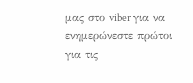μας στο viber για να ενημερώνεστε πρώτοι για τις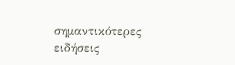σημαντικότερες ειδήσεις